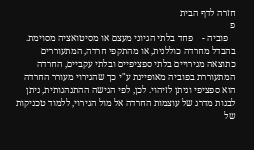חזרה לדף הבית
פ
   פוביה -    פחד בלתי הגיוני מעצם או מסיטואציה מסוימת. בהבדל מחרדה כוללנית, או מהתקפי חרדה, המתעוררים כתוצאה מגירויים בלתי ספציפיים ובלתי עקביים, החרדה המתעוררת בפוביה מאופיינת ע"י כך שהגירוי מעורר החרדה הוא ספציפי וניתן לזיהוי. לכן, לפי הגישה ההתנהגותית, ניתן לבנות מדרג של עוצמות החרדה אל מול הגירוי, ללמוד טכניקות של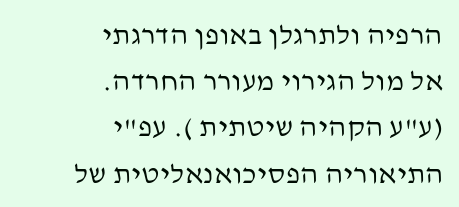הרפיה ולתרגלן באופן הדרגתי אל מול הגירוי מעורר החרדה. (ע"ע הקהיה שיטתית ). עפ"י התיאוריה הפסיכואנאליטית של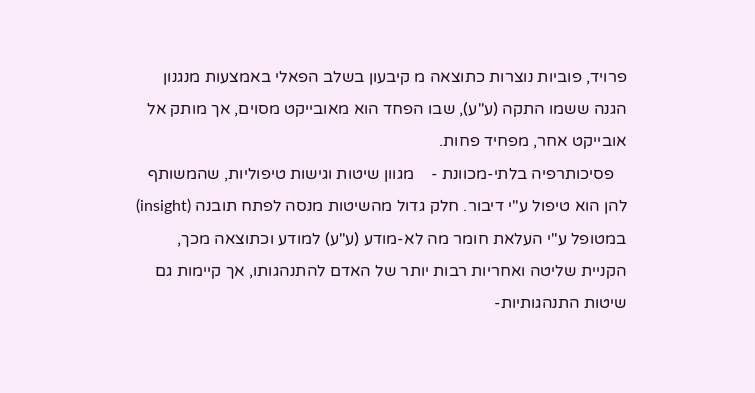פרויד, פוביות נוצרות כתוצאה מ קיבעון בשלב הפאלי באמצעות מנגנון הגנה ששמו התקה (ע"ע), שבו הפחד הוא מאובייקט מסוים, אך מותק אל אובייקט אחר, מפחיד פחות.
   פסיכותרפיה בלתי-מכוונת -    מגוון שיטות וגישות טיפוליות, שהמשותף להן הוא טיפול ע"י דיבור. חלק גדול מהשיטות מנסה לפתח תובנה (insight) במטופל ע"י העלאת חומר מה לא-מודע (ע"ע) למודע וכתוצאה מכך, הקניית שליטה ואחריות רבות יותר של האדם להתנהגותו, אך קיימות גם שיטות התנהגותיות-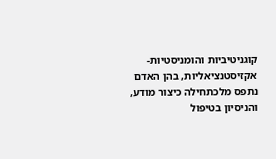קוגניטיביות והומניסטיות-אקזיסטנציאליות, בהן האדם נתפס מלכתחילה כיצור מודע, והניסיון בטיפול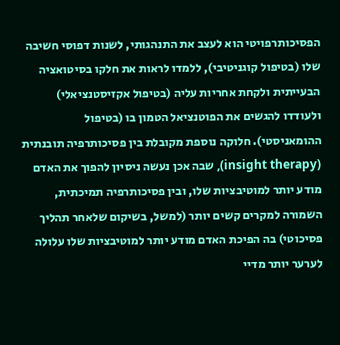הפסיכותרפויטי הוא לעצב את התנהגותי, לשנות דפוסי חשיבה שלו (בטיפול קוגניטיבי), ללמדו לראות את חלקו בסיטואציה הבעייתית ולקחת אחריות עליה (בטיפול אקזיסטנציאלי) ולעודדו להגשים את הפוטנציאל הטמון בו (בטיפול ההומאניסטי). חלוקה נוספת מקובלת בין פסיכותרפיה תובנתית (insight therapy), שבה אכן נעשה ניסיון להפוך את האדם מודע יותר למוטיבציות שלו, ובין פסיכותרפיה תמיכתית, השמורה למקרים קשים יותר (למשל, בשיקום שלאחר תהליך פסיכוטי) בה הפיכת האדם מודע יותר למוטיבציות שלו עלולה לערער יותר מדיי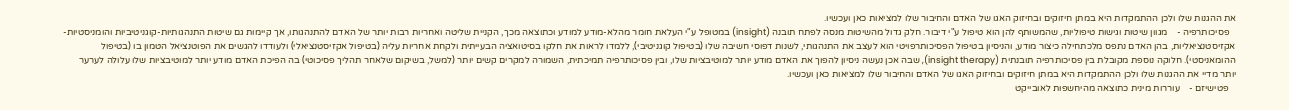את ההגנות שלו ולכן ההתמקדות היא במתן חיזוקים ובחיזוק האגו של האדם והחיבור שלו למציאות כאן ועכשיו.
   פסיכותרפיה -    מגוון שיטות וגישות טיפוליות, שהמשותף להן הוא טיפול ע"י דיבור. חלק גדול מהשיטות מנסה לפתח תובנה (insight) במטופל ע"י העלאת חומר מהלא-מודע למודע וכתוצאה מכך, הקניית שליטה ואחריות רבות יותר של האדם להתנהגותו, אך קיימות גם שיטות התנהגותיות-קוגניטיביות והומניסטיות-אקזיסטנציאליות, בהן האדם נתפס מלכתחילה כיצור מודע, והניסיון בטיפול הפסיכותרפויטי הוא לעצב את התנהגותי, לשנות דפוסי חשיבה שלו (בטיפול קוגניטיבי), ללמדו לראות את חלקו בסיטואציה הבעייתית ולקחת אחריות עליה (בטיפול אקזיסטנציאלי) ולעודדו להגשים את הפוטנציאל הטמון בו (בטיפול ההומאניסטי). חלוקה נוספת מקובלת בין פסיכותרפיה תובנתית (insight therapy), שבה אכן נעשה ניסיון להפוך את האדם מודע יותר למוטיבציות שלו, ובין פסיכותרפיה תמיכתית, השמורה למקרים קשים יותר (למשל, בשיקום שלאחר תהליך פסיכוטי) בה הפיכת האדם מודע יותר למוטיבציות שלו עלולה לערער יותר מדיי את ההגנות שלו ולכן ההתמקדות היא במתן חיזוקים ובחיזוק האגו של האדם והחיבור שלו למציאות כאן ועכשיו.
   פטישיזם -    עוררות מינית כתוצאה מהיחשפות לאובייקט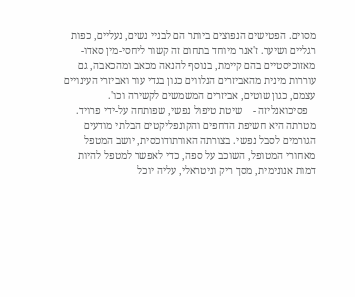מסוים. הפטישים הנפוצים ביותר הם לבניי נשים, נעליים, כפות רגליים ושיער. ז'אנר מיוחד בתחום זה קשור ליחסי-מין סאדו-מאזוכיסטיים בהם קיימת, בנוסף להנאה מכאב ומהכאבה, גם עוררות מינית מהאביזרים הנלווים כגון בגדי עור ואביזרי העינויים עצמם, כגון שוטים, אביזרים המשמשים לקשירה וכו'.
   פסיכואנליזה -    שיטת טיפול נפשי, שפותחה על-ידי פרויד. מטרתה היא חשיפת הדחפים והקונפליקטים הבלתי מודעים הגורמים לסבל נפשי. בצורתה האורתודוכסית, יושב המטפל מאחורי המטופל, השוכב על ספה, כדי לאפשר למטפל להיות דמות אנונימית, מסך ריק וניטראלי, עליה יוכל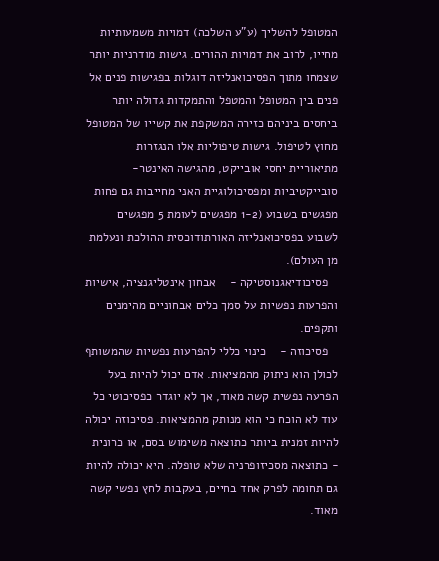המטופל להשליך (ע"ע השלכה) דמויות משמעותיות מחייו, לרוב את דמויות ההורים. גישות מודרניות יותר שצמחו מתוך הפסיכואנליזה דוגלות בפגישות פנים אל פנים בין המטופל והמטפל והתמקדות גדולה יותר ביחסים ביניהם כזירה המשקפת את קשייו של המטופל מחוץ לטיפול. גישות טיפוליות אלו הנגזרות מתיאוריית יחסי אובייקט, מהגישה האינטר-סובייקטיביות ומפסיכולוגיית האני מחייבות גם פחות מפגשים בשבוע (1-2 מפגשים לעומת 5 מפגשים לשבוע בפסיכואנליזה האורתודוכסית ההולכת ונעלמת מן העולם).
   פסיכודיאגנוסטיקה -    אבחון אינטליגנציה, אישיות והפרעות נפשיות על סמך כלים אבחוניים מהימנים ותקפים.
   פסיכוזה -    כינוי כללי להפרעות נפשיות שהמשותף לכולן הוא ניתוק מהמציאות. אדם יכול להיות בעל הפרעה נפשית קשה מאוד, אך לא יוגדר כפסיכוטי כל עוד לא הוכח כי הוא מנותק מהמציאות. פסיכוזה יכולה להיות זמנית ביותר כתוצאה משימוש בסם, או כרונית - כתוצאה מסכיזופרניה שלא טופלה. היא יכולה להיות גם תחומה לפרק אחד בחיים, בעקבות לחץ נפשי קשה מאוד.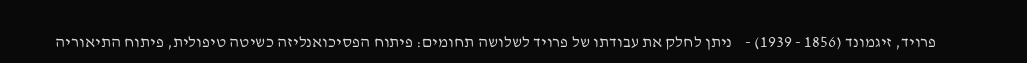פרויד, זיגמונד (1856 - 1939) -    ניתן לחלק את עבודתו של פרויד לשלושה תחומים: פיתוח הפסיכואנליזה כשיטה טיפולית, פיתוח התיאוריה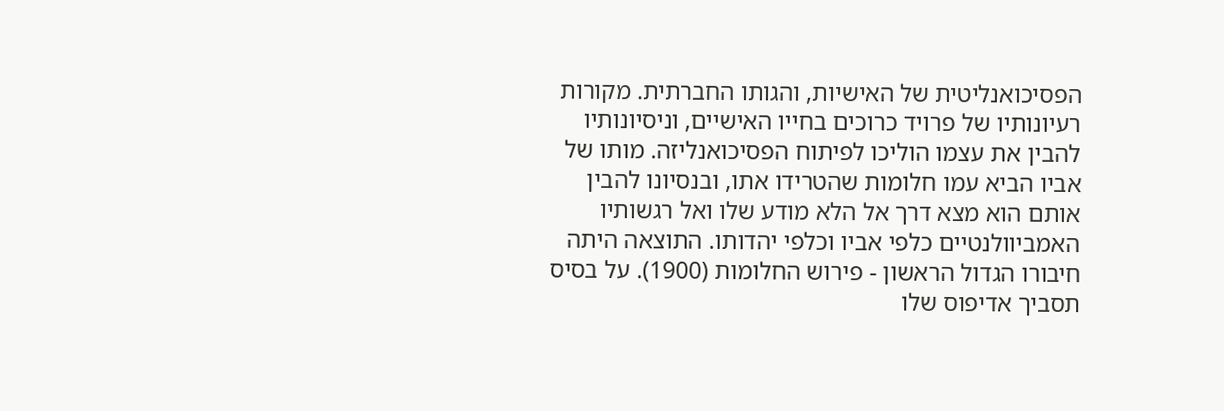הפסיכואנליטית של האישיות, והגותו החברתית. מקורות רעיונותיו של פרויד כרוכים בחייו האישיים, וניסיונותיו להבין את עצמו הוליכו לפיתוח הפסיכואנליזה. מותו של אביו הביא עמו חלומות שהטרידו אתו, ובנסיונו להבין אותם הוא מצא דרך אל הלא מודע שלו ואל רגשותיו האמביוולנטיים כלפי אביו וכלפי יהדותו. התוצאה היתה חיבורו הגדול הראשון - פירוש החלומות (1900). על בסיס תסביך אדיפוס שלו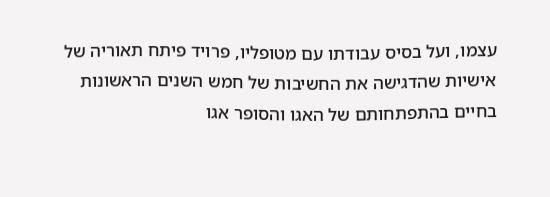עצמו, ועל בסיס עבודתו עם מטופליו, פרויד פיתח תאוריה של אישיות שהדגישה את החשיבות של חמש השנים הראשונות בחיים בהתפתחותם של האגו והסופר אגו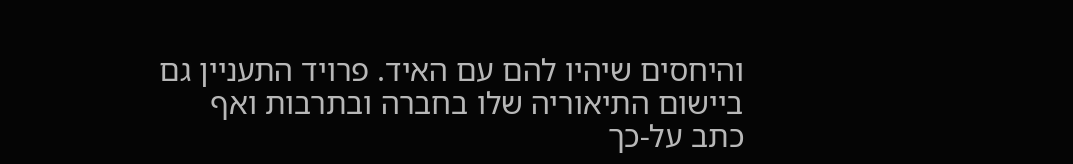והיחסים שיהיו להם עם האיד. פרויד התעניין גם ביישום התיאוריה שלו בחברה ובתרבות ואף כתב על-כך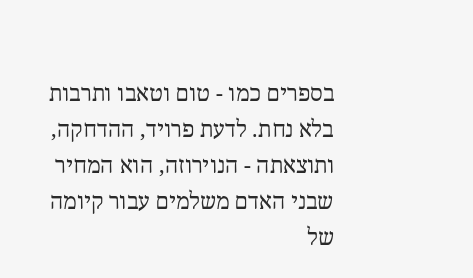בספרים כמו - טום וטאבו ותרבות בלא נחת. לדעת פרויד, ההדחקה, ותוצאתה - הנוירוזה, הוא המחיר שבני האדם משלמים עבור קיומה של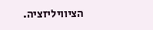הציוויליזציה.